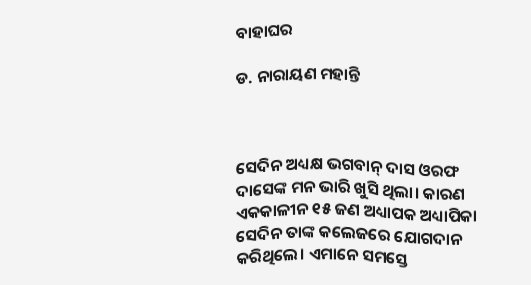ବାହାଘର

ଡ. ନାରାୟଣ ମହାନ୍ତି



ସେଦିନ ଅଧ୍ୟକ୍ଷ ଭଗବାନ୍‌ ଦାସ ଓରଫ ଦାସେଙ୍କ ମନ ଭାରି ଖୁସି ଥିଲା। କାରଣ ଏକକାଳୀନ ୧୫ ଜଣ ଅଧ୍ୟାପକ ଅଧ୍ୟାପିକା ସେଦିନ ତାଙ୍କ କଲେଜରେ ଯୋଗଦାନ କରିଥିଲେ। ଏମାନେ ସମସ୍ତେ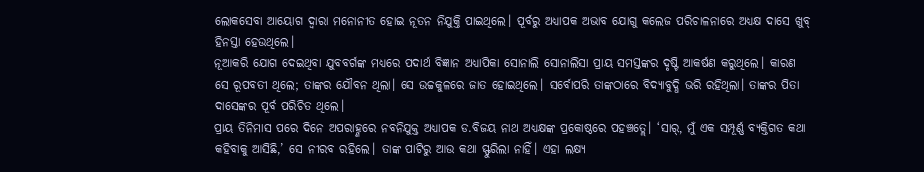ଲୋକସେବା ଆୟୋଗ ଦ୍ୱାରା ମନୋନୀତ ହୋଇ ନୂତନ ନିଯୁକ୍ତି ପାଇଥିଲେ। ପୂର୍ବରୁ ଅଧ୍ୟାପକ ଅଭାବ ଯୋଗୁ କଲେଜ ପରିଚାଳନାରେ ଅଧ୍ୟକ୍ଷ ଦାସେ ଖୁବ୍‌ ହିନସ୍ତା ହେଉଥିଲେ।
ନୂଆକରି ଯୋଗ ଦେଇଥିବା ଯୁବବର୍ଗଙ୍କ ମଧ୍ୟରେ ପଦାର୍ଥ ବିଜ୍ଞାନ ଅଧ୍ୟାପିକା ସୋନାଲି ସୋନାଲିସା ପ୍ରାୟ ସମସ୍ତଙ୍କର ଦୃଷ୍ଟି ଆକର୍ଷଣ କରୁଥିଲେ। କାରଣ ସେ ରୂପବତୀ ଥିଲେ; ତାଙ୍କର ଯୌବନ ଥିଲା। ସେ ଉଚ୍ଚକୁଳରେ ଜାତ ହୋଇଥିଲେ। ସର୍ବୋପରି ତାଙ୍କଠାରେ ବିଦ୍ୟାବୁଦ୍ଧି ଭରି ରହିଥିଲା। ତାଙ୍କର ପିତା ଦାସେଙ୍କର ପୂର୍ବ ପରିଚିତ ଥିଲେ।
ପ୍ରାୟ ତିନିମାସ ପରେ ଦିନେ ଅପରାହ୍ଣରେ ନବନିଯୁକ୍ତ ଅଧ୍ୟାପକ ଡ.ବିଜୟ ନାଥ ଅଧ୍ୟକ୍ଷଙ୍କ ପ୍ରକୋଷ୍ଠରେ ପହଞ୍ଚତ୍ଲେ। ‘ସାର୍‌, ମୁଁ ଏକ ସମ୍ପୂର୍ଣ୍ଣ ବ୍ୟକ୍ତିଗତ କଥା କହିବାକୁ ଆସିଛି,’ ସେ ନୀରବ ରହିଲେ। ତାଙ୍କ ପାଟିରୁ ଆଉ କଥା ସ୍ଫୁରିଲା ନାହିଁ। ଏହା ଲକ୍ଷ୍ୟ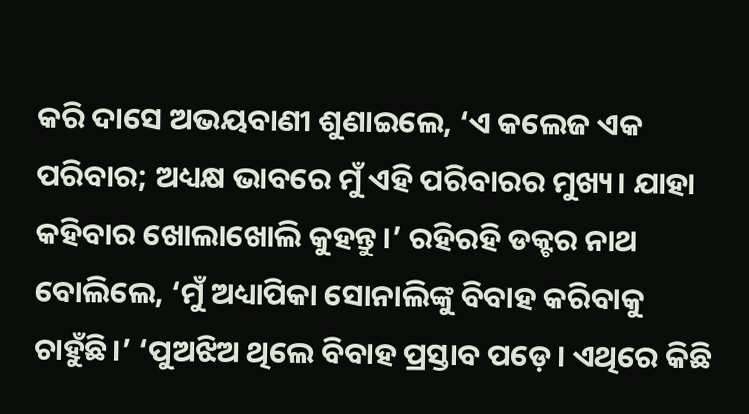କରି ଦାସେ ଅଭୟବାଣୀ ଶୁଣାଇଲେ, ‘ଏ କଲେଜ ଏକ ପରିବାର; ଅଧ୍ୟକ୍ଷ ଭାବରେ ମୁଁ ଏହି ପରିବାରର ମୁଖ୍ୟ। ଯାହା କହିବାର ଖୋଲାଖୋଲି କୁହନ୍ତୁ।’ ରହିରହି ଡକ୍ଟର ନାଥ ବୋଲିଲେ, ‘ମୁଁ ଅଧ୍ୟାପିକା ସୋନାଲିଙ୍କୁ ବିବାହ କରିବାକୁ ଚାହୁଁଛି।’ ‘ପୁଅଝିଅ ଥିଲେ ବିବାହ ପ୍ରସ୍ତାବ ପଡ଼େ। ଏଥିରେ କିଛି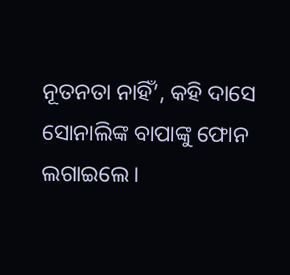ନୂତନତା ନାହିଁ’, କହି ଦାସେ ସୋନାଲିଙ୍କ ବାପାଙ୍କୁ ଫୋନ ଲଗାଇଲେ।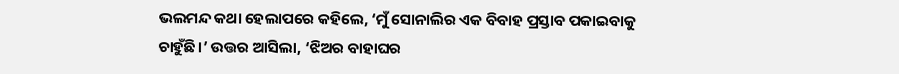ଭଲମନ୍ଦ କଥା ହେଲାପରେ କହିଲେ, ‘ମୁଁ ସୋନାଲିର ଏକ ବିବାହ ପ୍ରସ୍ତାବ ପକାଇବାକୁ ଚାହୁଁଛି।’ ଉତ୍ତର ଆସିଲା, ‘ଝିଅର ବାହାଘର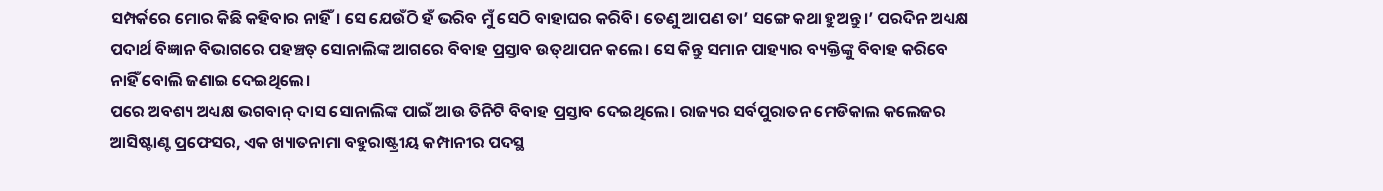ସମ୍ପର୍କରେ ମୋର କିଛି କହିବାର ନାହିଁ। ସେ ଯେଉଁଠି ହଁ ଭରିବ ମୁଁ ସେଠି ବାହାଘର କରିବି। ତେଣୁ ଆପଣ ତା’ ସଙ୍ଗେ କଥା ହୁଅନ୍ତୁ।’ ପରଦିନ ଅଧ୍ୟକ୍ଷ ପଦାର୍ଥ ବିଜ୍ଞାନ ବିଭାଗରେ ପହଞ୍ଚତ୍ ସୋନାଲିଙ୍କ ଆଗରେ ବିବାହ ପ୍ରସ୍ତାବ ଉତ୍‌ଥାପନ କଲେ। ସେ କିନ୍ତୁ ସମାନ ପାହ୍ୟାର ବ୍ୟକ୍ତିଙ୍କୁ ବିବାହ କରିବେ ନାହିଁ ବୋଲି ଜଣାଇ ଦେଇଥିଲେ।
ପରେ ଅବଶ୍ୟ ଅଧ୍ୟକ୍ଷ ଭଗବାନ୍‌ ଦାସ ସୋନାଲିଙ୍କ ପାଇଁ ଆଉ ତିନିଟି ବିବାହ ପ୍ରସ୍ତାବ ଦେଇଥିଲେ। ରାଜ୍ୟର ସର୍ବପୁରାତନ ମେଡିକାଲ କଲେଜର ଆସିଷ୍ଟାଣ୍ଟ ପ୍ରଫେସର, ଏକ ଖ୍ୟାତନାମା ବହୁରାଷ୍ଟ୍ରୀୟ କମ୍ପାନୀର ପଦସ୍ଥ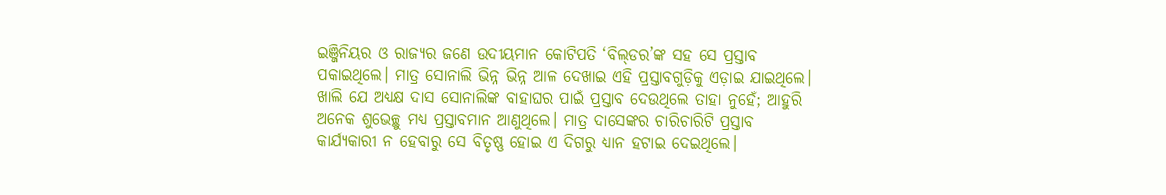ଇଞ୍ଜିନିୟର ଓ ରାଜ୍ୟର ଜଣେ ଉଦୀୟମାନ କୋଟିପତି ‘ବିଲ୍‌ଡର’ଙ୍କ ସହ ସେ ପ୍ରସ୍ତାବ ପକାଇଥିଲେ। ମାତ୍ର ସୋନାଲି ଭିନ୍ନ ଭିନ୍ନ ଆଳ ଦେଖାଇ ଏହି ପ୍ରସ୍ତାବଗୁଡ଼ିକୁ ଏଡ଼ାଇ ଯାଇଥିଲେ। ଖାଲି ଯେ ଅଧ୍ୟକ୍ଷ ଦାସ ସୋନାଲିଙ୍କ ବାହାଘର ପାଇଁ ପ୍ରସ୍ତାବ ଦେଉଥିଲେ ତାହା ନୁହେଁ; ଆହୁରି ଅନେକ ଶୁଭେଚ୍ଛୁ ମଧ୍ୟ ପ୍ରସ୍ତାବମାନ ଆଣୁଥିଲେ। ମାତ୍ର ଦାସେଙ୍କର ଚାରିଚାରିଟି ପ୍ରସ୍ତାବ କାର୍ଯ୍ୟକାରୀ ନ ହେବାରୁ ସେ ବିତୃଷ୍ଣ ହୋଇ ଏ ଦିଗରୁ ଧ୍ୟାନ ହଟାଇ ଦେଇଥିଲେ।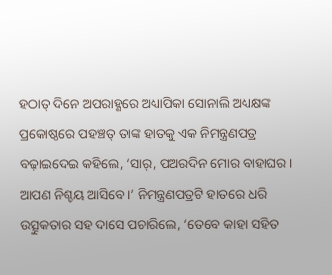ହଠାତ୍‌ ଦିନେ ଅପରାହ୍ଣରେ ଅଧ୍ୟାପିକା ସୋନାଲି ଅଧ୍ୟକ୍ଷଙ୍କ ପ୍ରକୋଷ୍ଠରେ ପହଞ୍ଚତ୍ ତାଙ୍କ ହାତକୁ ଏକ ନିମନ୍ତ୍ରଣପତ୍ର ବଢ଼ାଇଦେଇ କହିଲେ, ‘ସାର୍‌, ପଅରଦିନ ମୋର ବାହାଘର। ଆପଣ ନିଶ୍ଚୟ ଆସିବେ।’ ନିମନ୍ତ୍ରଣପତ୍ରଟି ହାତରେ ଧରି ଉତ୍ସୁକତାର ସହ ଦାସେ ପଚାରିଲେ, ‘ତେବେ କାହା ସହିତ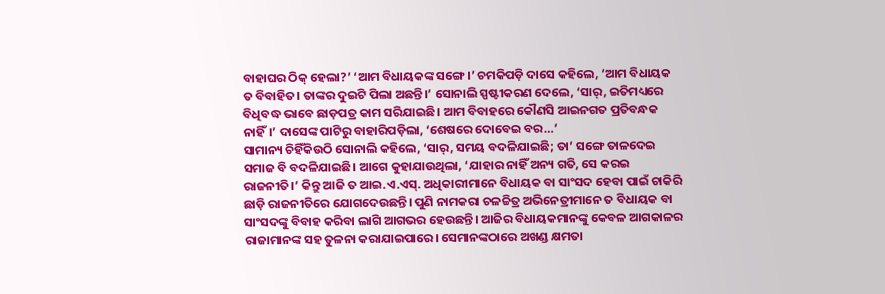ବାହାଘର ଠିକ୍‌ ହେଲା?’ ‘ଆମ ବିଧାୟକଙ୍କ ସଙ୍ଗେ।’ ଚମକିପଡ଼ି ଦାସେ କହିଲେ, ‘ଆମ ବିଧାୟକ ତ ବିବାହିତ। ତାଙ୍କର ଦୁଇଟି ପିଲା ଅଛନ୍ତି।’ ସୋନାଲି ସ୍ପଷ୍ଟୀକରଣ ଦେଲେ, ‘ସାର୍‌, ଇତିମଧ୍ୟରେ ବିଧିବଦ୍ଧ ଭାବେ ଛାଡ଼ପତ୍ର କାମ ସରିଯାଇଛି। ଆମ ବିବାହରେ କୌଣସି ଆଇନଗତ ପ୍ରତିବନ୍ଧକ ନାହିଁ।’ ଦାସେଙ୍କ ପାଟିରୁ ବାହାରିପଡ଼ିଲା, ‘ଶେଷରେ ଦୋବେଇ ବର…’
ସାମାନ୍ୟ ଚିହିଁକିଉଠି ସୋନାଲି କହିଲେ, ‘ସାର୍‌, ସମୟ ବଦଳିଯାଇଛି; ତା’ ସଙ୍ଗେ ତାଳଦେଇ ସମାଜ ବି ବଦଳିଯାଇଛି। ଆଗେ କୁହାଯାଉଥିଲା, ‘ଯାହାର ନାହିଁ ଅନ୍ୟ ଗତି, ସେ କରଇ ରାଜନୀତି।’ କିନ୍ତୁ ଆଜି ତ ଆଇ.ଏ.ଏସ୍‌. ଅଧିକାରୀମାନେ ବିଧାୟକ ବା ସାଂସଦ ହେବା ପାଇଁ ଚାକିରି ଛାଡ଼ି ରାଜନୀତିରେ ଯୋଗଦେଉଛନ୍ତି। ପୁଣି ନାମକରା ଚଳଚ୍ଚିତ୍ର ଅଭିନେତ୍ରୀମାନେ ତ ବିଧାୟକ ବା ସାଂସଦଙ୍କୁ ବିବାହ କରିବା ଲାଗି ଆଗଭର ହେଉଛନ୍ତି। ଆଜିର ବିଧାୟକମାନଙ୍କୁ କେବଳ ଆଗକାଳର ରାଜାମାନଙ୍କ ସହ ତୁଳନା କରାଯାଇପାରେ। ସେମାନଙ୍କଠାରେ ଅଖଣ୍ଡ କ୍ଷମତା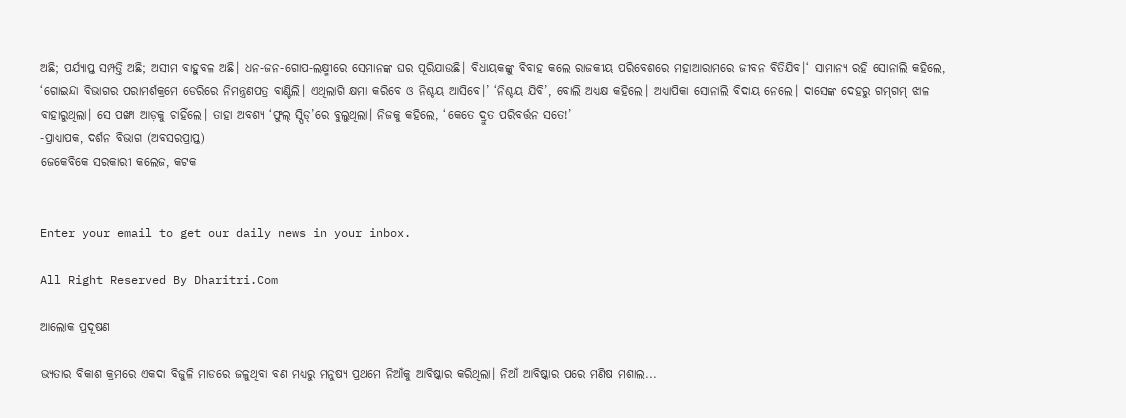ଅଛି; ପର୍ଯ୍ୟାପ୍ତ ସମ୍ପତ୍ତି ଅଛି; ଅସୀମ ବାହୁବଳ ଅଛି। ଧନ-ଜନ-ଗୋପ-ଲକ୍ଷ୍ମୀରେ ସେମାନଙ୍କ ଘର ପୂରିଯାଉଛି। ବିଧାୟକଙ୍କୁ ବିବାହ କଲେ ରାଜକୀୟ ପରିବେଶରେ ମହାଆରାମରେ ଜୀବନ ବିତିଯିବ।‘ ସାମାନ୍ୟ ରହି ସୋନାଲି କହିଲେ, ‘ଗୋଇନ୍ଦା ବିଭାଗର ପରାମର୍ଶକ୍ରମେ ଡେରିରେ ନିମନ୍ତ୍ରଣପତ୍ର ବାଣ୍ଟିଲି। ଏଥିଲାଗି କ୍ଷମା କରିବେ ଓ ନିଶ୍ଚୟ ଆସିବେ।’ ‘ନିଶ୍ଚୟ ଯିବି’, ବୋଲି ଅଧ୍ୟକ୍ଷ କହିଲେ। ଅଧ୍ୟାପିକା ସୋନାଲି ବିଦାୟ ନେଲେ। ଦାସେଙ୍କ ଦେହରୁ ଗମ୍‌ଗମ୍‌ ଝାଳ ବାହାରୁଥିଲା। ସେ ପଙ୍ଖା ଆଡ଼କୁ ଚାହିଁଲେ। ତାହା ଅବଶ୍ୟ ‘ଫୁଲ୍‌ ସ୍ପିଡ୍‌’ରେ ବୁଲୁଥିଲା। ନିଜକୁ କହିଲେ, ‘କେତେ ଦ୍ରୁତ ପରିବର୍ତ୍ତନ ସତେ!’
-ପ୍ରାଧ୍ୟାପକ, ଦର୍ଶନ ବିଭାଗ (ଅବସରପ୍ରାପ୍ତ)
ଜେକେବିକେ ସରକାରୀ କଲେଜ, କଟକ


Enter your email to get our daily news in your inbox.

All Right Reserved By Dharitri.Com

ଆଲୋକ ପ୍ରଦୂଷଣ

ଭ୍ୟତାର ବିକାଶ କ୍ରମରେ ଏକଦା ବିଜୁଳି ମାଡରେ ଜଳୁଥିବା ବଣ ମଧ୍ୟରୁ ମନୁଷ୍ୟ ପ୍ରଥମେ ନିଆଁକୁ ଆବିଷ୍କାର କରିଥିଲା। ନିଆଁ ଆବିଷ୍କାର ପରେ ମଣିଷ ମଶାଲ...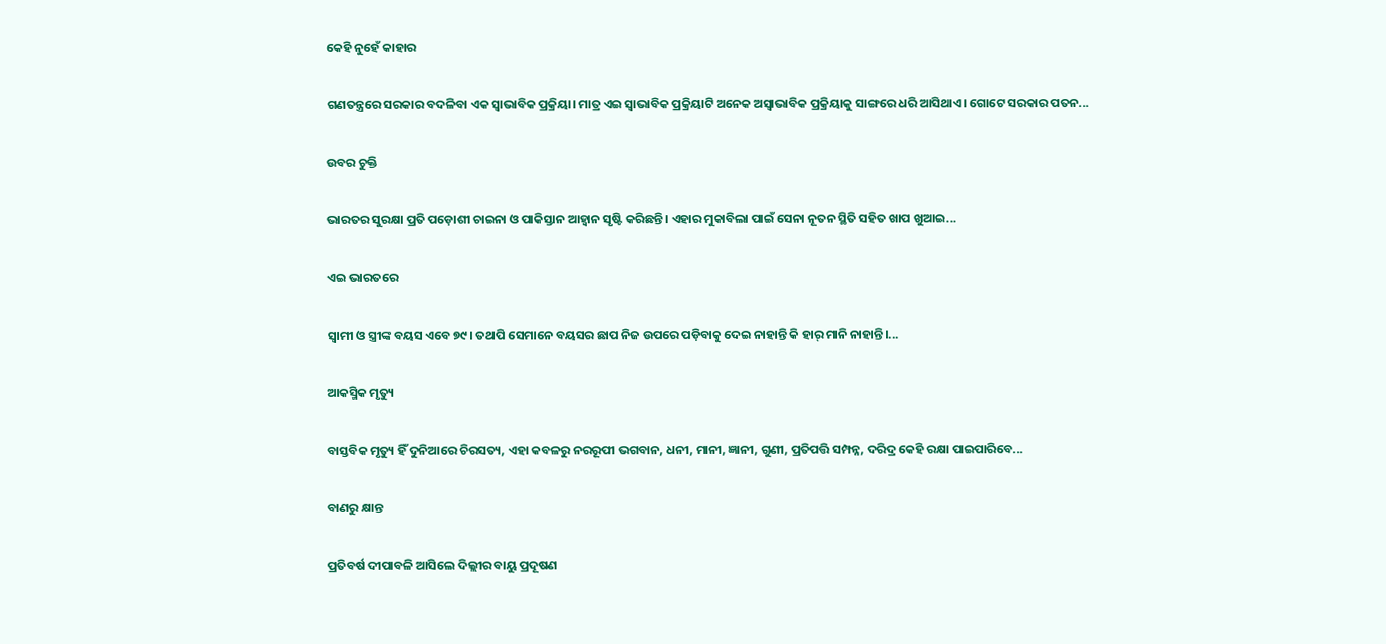କେହି ନୁହେଁ କାହାର

ଗଣତନ୍ତ୍ରରେ ସରକାର ବଦଳିବା ଏକ ସ୍ବାଭାବିକ ପ୍ରକ୍ରିୟା। ମାତ୍ର ଏଇ ସ୍ବାଭାବିକ ପ୍ରକ୍ରିୟାଟି ଅନେକ ଅସ୍ବାଭାବିକ ପ୍ରକ୍ରିୟାକୁ ସାଙ୍ଗରେ ଧରି ଆସିଥାଏ। ଗୋଟେ ସରକାର ପତନ...

ଉବର ଚୁକ୍ତି

ଭାରତର ସୁରକ୍ଷା ପ୍ରତି ପଡ଼ୋଶୀ ଚାଇନା ଓ ପାକିସ୍ତାନ ଆହ୍ବାନ ସୃଷ୍ଟି କରିଛନ୍ତି। ଏହାର ମୁକାବିଲା ପାଇଁ ସେନା ନୂତନ ସ୍ଥିତି ସହିତ ଖାପ ଖୁଆଇ...

ଏଇ ଭାରତରେ

ସ୍ବାମୀ ଓ ସ୍ତ୍ରୀଙ୍କ ବୟସ ଏବେ ୭୯। ତଥାପି ସେମାନେ ବୟସର ଛାପ ନିଜ ଉପରେ ପଡ଼ିବାକୁ ଦେଇ ନାହାନ୍ତି କି ହାର୍‌ ମାନି ନାହାନ୍ତି।...

ଆକସ୍ମିକ ମୃତ୍ୟୁ

ବାସ୍ତବିକ ମୃତ୍ୟୁ ହିଁ ଦୁନିଆରେ ଚିରସତ୍ୟ, ଏହା କବଳରୁ ନରରୂପୀ ଭଗବାନ, ଧନୀ, ମାନୀ, ଜ୍ଞାନୀ, ଗୁଣୀ, ପ୍ରତିପତ୍ତି ସମ୍ପନ୍ନ, ଦରିଦ୍ର କେହି ରକ୍ଷା ପାଇପାରିବେ...

ବାଣରୁ କ୍ଷାନ୍ତ

ପ୍ରତିବର୍ଷ ଦୀପାବଳି ଆସିଲେ ଦିଲ୍ଲୀର ବାୟୁ ପ୍ରଦୂଷଣ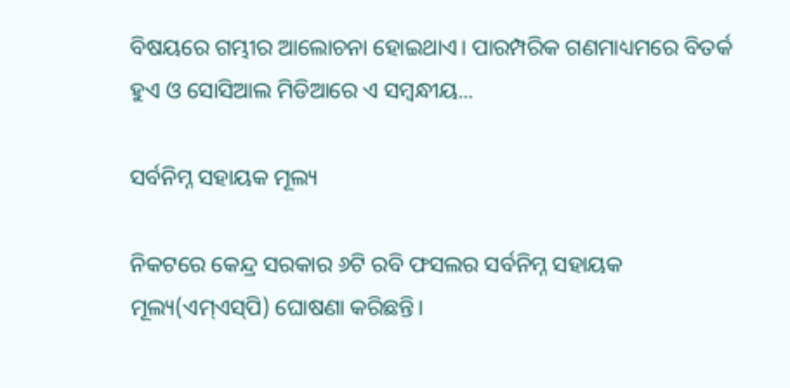ବିଷୟରେ ଗମ୍ଭୀର ଆଲୋଚନା ହୋଇଥାଏ। ପାରମ୍ପରିକ ଗଣମାଧ୍ୟମରେ ବିତର୍କ ହୁଏ ଓ ସୋସିଆଲ ମିଡିଆରେ ଏ ସମ୍ବନ୍ଧୀୟ...

ସର୍ବନିମ୍ନ ସହାୟକ ମୂଲ୍ୟ

ନିକଟରେ କେନ୍ଦ୍ର ସରକାର ୬ଟି ରବି ଫସଲର ସର୍ବନିମ୍ନ ସହାୟକ ମୂଲ୍ୟ(ଏମ୍‌ଏସ୍‌ପି) ଘୋଷଣା କରିଛନ୍ତି।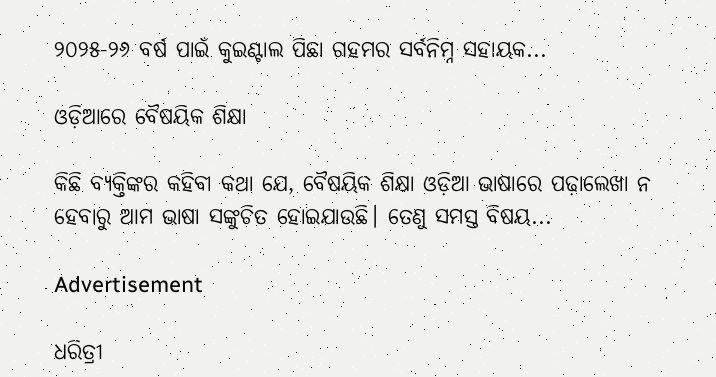୨୦୨୫-୨୬ ବର୍ଷ ପାଇଁ କୁଇଣ୍ଟାଲ ପିଛା ଗହମର ସର୍ବନିମ୍ନ ସହାୟକ...

ଓଡ଼ିଆରେ ବୈଷୟିକ ଶିକ୍ଷା

କିଛି ବ୍ୟକ୍ତିଙ୍କର କହିବା କଥା ଯେ, ବୈଷୟିକ ଶିକ୍ଷା ଓଡ଼ିଆ ଭାଷାରେ ପଢ଼ାଲେଖା ନ ହେବାରୁ ଆମ ଭାଷା ସଙ୍କୁଚିତ ହୋଇଯାଉଛି। ତେଣୁ ସମସ୍ତ ବିଷୟ...

Advertisement

ଧରିତ୍ରୀ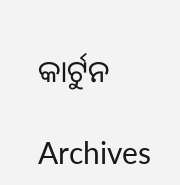କାର୍ଟୁନ

Archives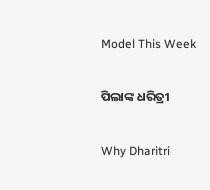Model This Week

ପିଲାଙ୍କ ଧରିତ୍ରୀ

Why Dharitri